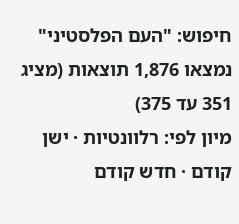חיפוש: "העם הפלסטיני"
נמצאו 1,876 תוצאות (מציג 351 עד 375)
מיון לפי: רלוונטיות · ישן קודם · חדש קודם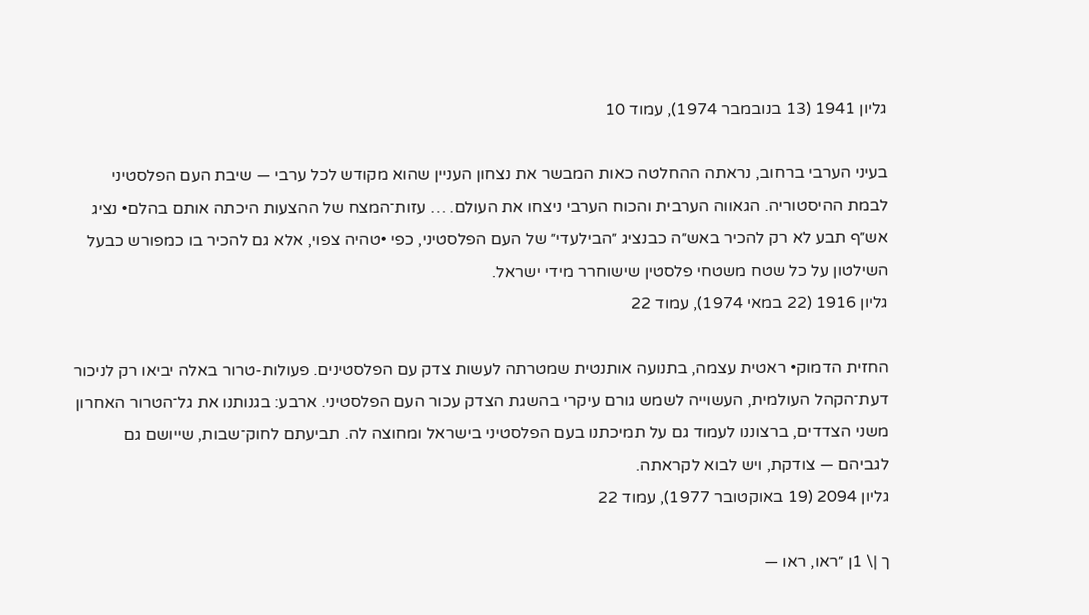גליון 1941 (13 בנובמבר 1974), עמוד 10

בעיני הערבי ברחוב, נראתה ההחלטה כאות המבשר את נצחון העניין שהוא מקודש לכל ערבי — שיבת העם הפלסטיני לבמת ההיסטוריה. הגאווה הערבית והכוח הערבי ניצחו את העולם. … עזות־המצח של ההצעות היכתה אותם בהלם• נציג אש״ף תבע לא רק להכיר באש״ה כבנציג ״הבילעדי״ של העם הפלסטיני, כפי •טהיה צפוי, אלא גם להכיר בו כמפורש כבעל השילטון על כל שטח משטחי פלסטין שישוחרר מידי ישראל.
גליון 1916 (22 במאי 1974), עמוד 22

החזית הדמוק• ראטית עצמה, בתנועה אותנטית שמטרתה לעשות צדק עם הפלסטינים. פעולות-טרור באלה יביאו רק לניכור דעת־הקהל העולמית, העשוייה לשמש גורם עיקרי בהשגת הצדק עכור העם הפלסטיני. ארבע: בגנותנו את גל־הטרור האחרון משני הצדדים, ברצוננו לעמוד גם על תמיכתנו בעם הפלסטיני בישראל ומחוצה לה. תביעתם לחוק־שבות, שייושם גם לגביהם — צודקת, ויש לבוא לקראתה.
גליון 2094 (19 באוקטובר 1977), עמוד 22

ך |\ 1ן ״ראו, ראו —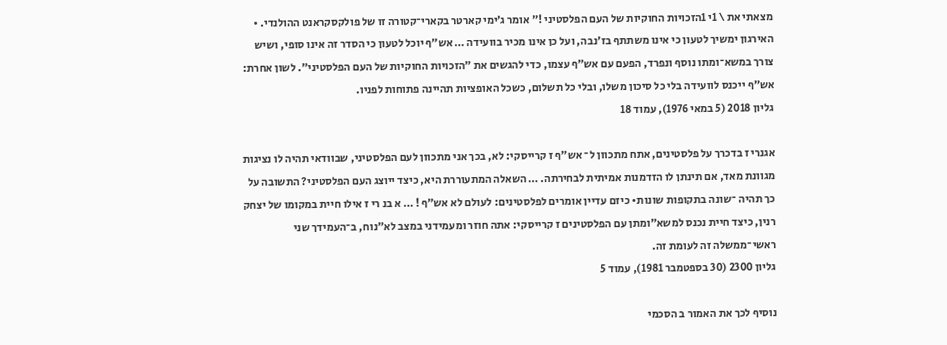מצאתי את \ 1י 1הזכויות החוקיות של העם הפלסטיני !״ אומר ג׳ימי קארטר בקארי־קטורה זו של פולקסקראנט ההולנדי. • האירגון ימשיך לטעון כי אינו משתתף בז׳נבה, ועל כן אינו מכיר בוועידה … אש״ף יוכל לטעון כי הסדר זה אינו סופי, ושיש צורך במשא־ומתו נוסף ונפרד, הפעם עם אש״ף עצמו, כדי להגשים את ״הזכויות החוקיות של העם הפלסטיני״. לשון אחרת: אש״ף ייכנס לוועידה בלי כל סיכון משלו, ובלי כל תשלום, כשכל האופציות תהיינה פתוחות לפניו.
גליון 2018 (5 במאי 1976), עמוד 18

אגנרי ז בדכרך על פלסטינים, אתח מתכוון ל־ אש״ף ז קרייסקי: לא, בכך אני מתכוון לעם הפלסטיני, שבוודאי תהיה לו נציגות מגוונת מאד, אם תינתן לו הזדמנות אמיתית לבחירתה. … השאלה המתעוררת היא, כיצד ייוצג העם הפלסטיני? התשובה על כך תהיה ־שונה בתקופות שונות• כיזם עדיין אומרים לפלסטינים: לעולם לא אש״ף ! … א בנ רי ז אילו חיית במקומו של יצחק רנין, כיצד חיית נכנס למשא״ומתן עם הפלסטינים ז קרייסקי: אתה חוזר ומעמידני במצב לא״נוח, ב־העמידך שני ראשי־ממשלה זה לעומת זה.
גליון 2300 (30 בספטמבר 1981), עמוד 5

נוסיף לכך את האמור ב הסכמי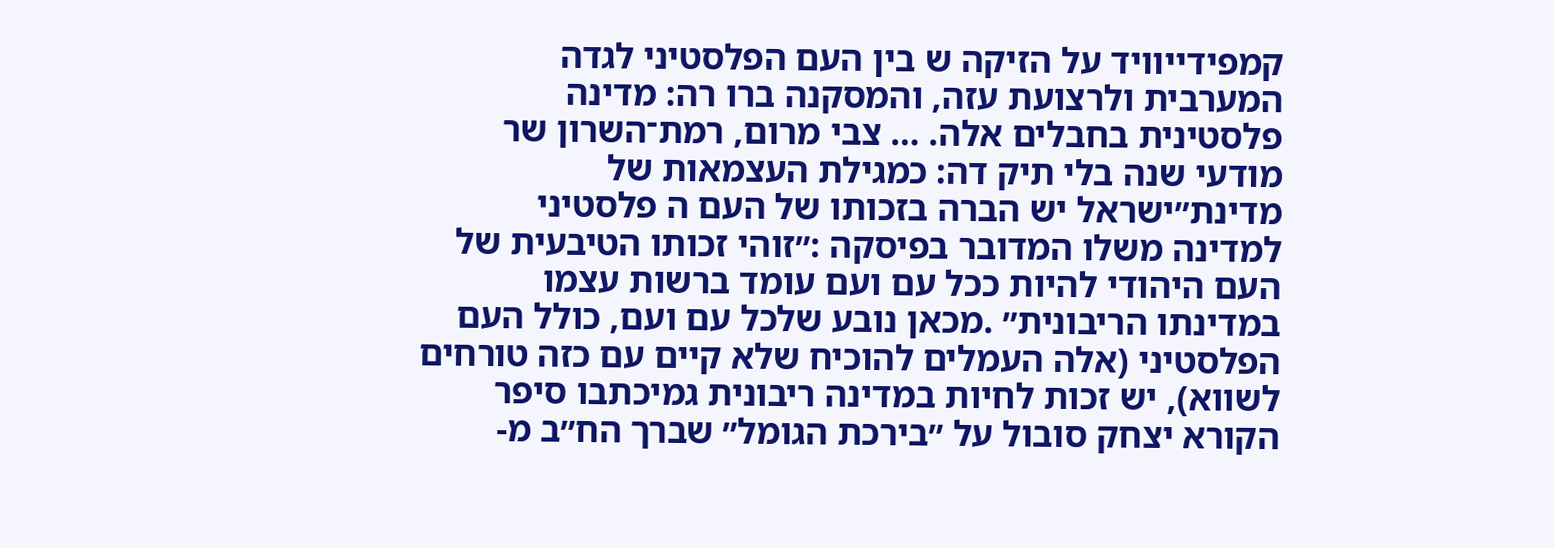קמפידייוויד על הזיקה ש בין העם הפלסטיני לגדה המערבית ולרצועת עזה, והמסקנה ברו רה: מדינה פלסטינית בחבלים אלה. … צבי מרום, רמת־השרון שר מודעי שנה בלי תיק דה: כמגילת העצמאות של מדינת״ישראל יש הברה בזכותו של העם ה פלסטיני למדינה משלו המדובר בפיסקה :״זוהי זכותו הטיבעית של העם היהודי להיות ככל עם ועם עומד ברשות עצמו במדינתו הריבונית״ .מכאן נובע שלכל עם ועם, כולל העם הפלסטיני (אלה העמלים להוכיח שלא קיים עם כזה טורחים לשווא), יש זכות לחיות במדינה ריבונית גמיכתבו סיפר הקורא יצחק סובול על ״בירכת הגומל״ שברך הח״ב מ-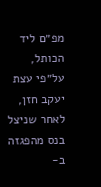מפ״ם ליד הכותל, על״פי עצת יעקב חזן, לאחר שניצל בנס מהפגזה ב-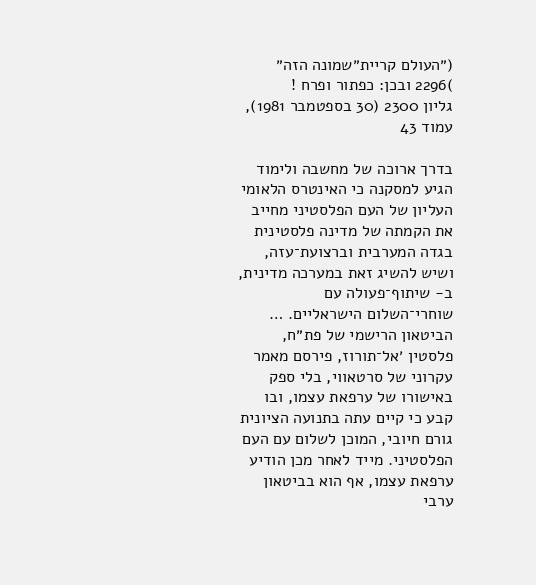(״העולם קריית״שמונה הזה״ )2296 ובכן: כפתור ופרח !
גליון 2300 (30 בספטמבר 1981), עמוד 43

בדרך ארוכה של מחשבה ולימוד הגיע למסקנה כי האינטרס הלאומי העליון של העם הפלסטיני מחייב את הקמתה של מדינה פלסטינית בגדה המערבית וברצועת־עזה, ושיש להשיג זאת במערכה מדינית, ב- שיתוף־פעולה עם שוחרי־השלום הישראליים. … הביטאון הרישמי של פת״ח, פלסטין ׳אל־תורוז, פירסם מאמר עקרוני של סרטאווי, בלי ספק באישורו של ערפאת עצמו, ובו קבע כי קיים עתה בתנועה הציונית גורם חיובי, המוכן לשלום עם העם הפלסטיני. מייד לאחר מכן הודיע ערפאת עצמו, אף הוא בביטאון ערבי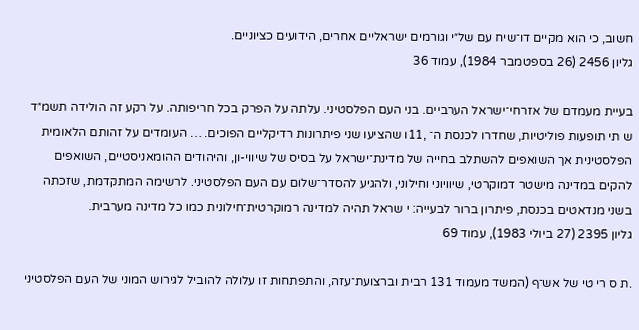חשוב, כי הוא מקיים דו־שיח עם של״י וגורמים ישראליים אחרים, הידועים כציוניים.
גליון 2456 (26 בספטמבר 1984), עמוד 36

בעיית מעמדם של אזרחי־ישראל הערביים. בני העם הפלסטיני. עלתה על הפרק בכל חריפותה. על רקע זה הולידה תשמ״ד ש תי תופעות פוליטיות, שחדרו לכנסת ה־ ,11ו שהציעו שני פיתרונות רדיקליים הפוכים. … העומדים על זהותם הלאומית הפלסטינית אך השואפים להשתלב בחייה של מדינת־ישראל על בסיס של שיווי-ון, והיהודים ההומאניסטיים, השואפים להקים במדינה מישטר דמוקרטי, שיוויוני וחילוני, ולהגיע להסדר־שלום עם העם הפלסטיני. לרשימה המתקדמת, שזכתה בשני מנדאטים בכנסת, פיתרון ברור לבעייה: י שראל תהיה למדינה רמוקרטית־חילונית כמו כל מדינה מערבית.
גליון 2395 (27 ביולי 1983), עמוד 69

.ת ס רי טי של אש־ף (המשד מעמוד 131 רבית וברצועת־עזה, והתפתחות זו עלולה להוביל לגירוש המוני של העם הפלסטיני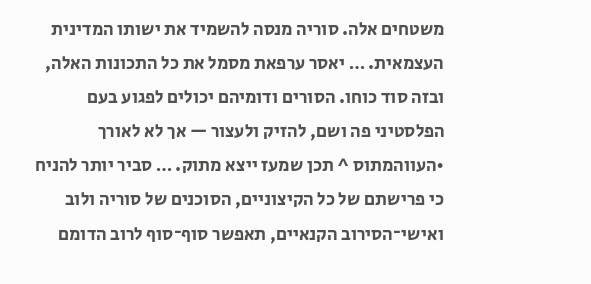משטחים אלה. סוריה מנסה להשמיד את ישותו המדינית העצמאית. … יאסר ערפאת מסמל את כל התכונות האלה, ובזה סוד כוחו. הסורים ודומיהם יכולים לפגוע בעם הפלסטיני פה ושם, להזיק ולעצור — אך לא לאורך •העווהמתוס ^ תכן שמעז ייצא מתוק. … סביר יותר להניח כי פרישתם של כל הקיצוניים, הסוכנים של סוריה ולוב ואישי־הסירוב הקנאיים, תאפשר סוף־סוף לרוב הדומם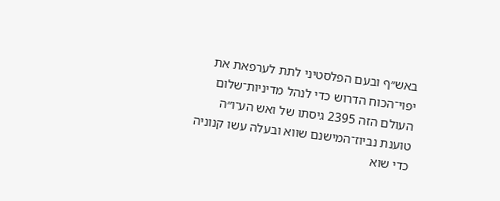באש׳׳ף ובעם הפלסטיני לתת לערפאת את יפוי־הכוח הדרוש כדי לנהל מדיניות־שלום העולם הזה 2395 גיסתו של ואש הע־ו״ה טוענת נביוז־המישנם שווא ובעלה עשו קנוניה כדי שוא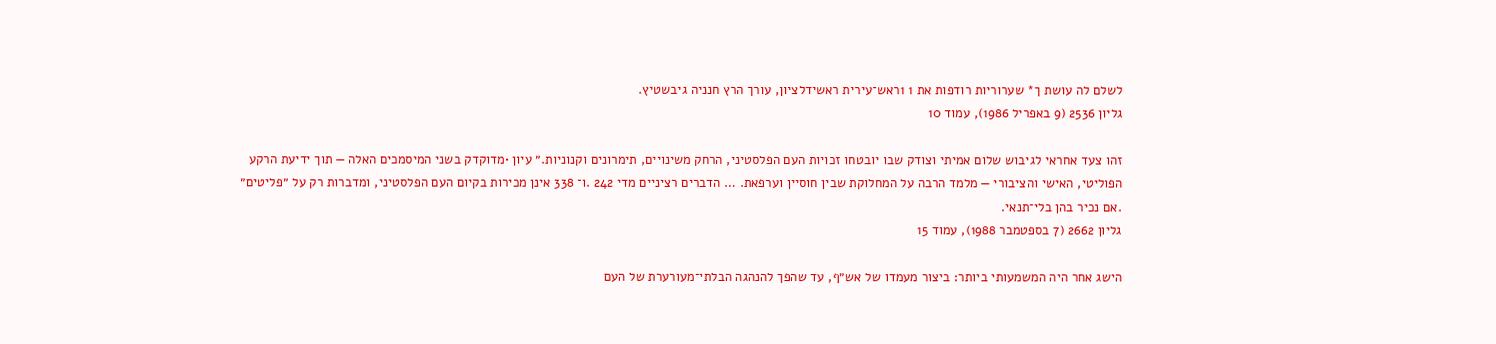לשלם לה עושת ך* שערוריות רודפות את 1 1ראש־עירית ראשידלציון, עורך הרץ חנניה גיבשטיץ.
גליון 2536 (9 באפריל 1986), עמוד 10

זהו צעד אחראי לגיבוש שלום אמיתי וצודק שבו יובטחו זכויות העם הפלסטיני, הרחק משינויים, תימרונים וקנוניות.״ עיון •מדוקדק בשני המיסמכים האלה — תוך ידיעת הרקע הפוליטי, האישי והציבורי — מלמד הרבה על המחלוקת שבין חוסיין וערפאת. … הדברים רציניים מדי 242 .ו־ 338 אינן מכירות בקיום העם הפלסטיני, ומדברות רק על ״פליטים״ .אם נכיר בהן בלי־תנאי.
גליון 2662 (7 בספטמבר 1988), עמוד 15

הישג אחר היה המשמעותי ביותר: ביצור מעמדו של אש״ף, עד שהפך להנהגה הבלתי־מעורערת של העם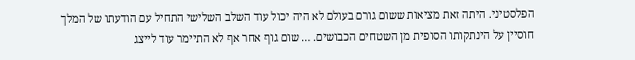הפלסטיני. היתה זאת מציאות ששום גורם בעולם לא היה יכול עוד השלב השלישי התחיל עם הודעתו של המלך חוסיין על הינתקותו הסופית מן השטחים הכבושים. … שום גוף אחר אף לא התיימר עוד לייצג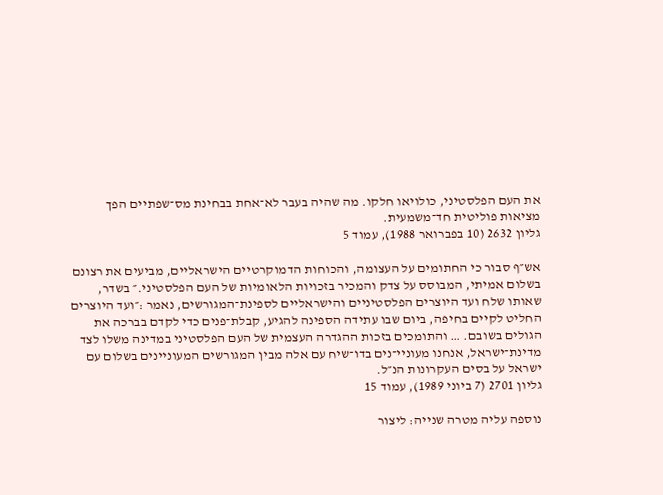את העם הפלסטיני, כולויאו חלקו. מה שהיה בעבר לא־אחת בבחינת מס־שפתיים הפך מציאות פוליטית חד־משמעית.
גליון 2632 (10 בפברואר 1988), עמוד 5

אש״ף סבור כי החתומים על העצומה, והכוחות הדמוקרטיים הישראליים, מביעים את רצונם בשלום אמיתי, המבוסס על צדק והמכיר בזכויות הלאומיות של העם הפלסטיני.״ בשדר, שאותו שלח ועד היוצרים הפלסטיניים והישראליים לספינת־המגורשים, נאמר :״ועד היוצרים החליט לקיים בחיפה, ביום שבו עתידה הספינה להגיע, קבלת־פנים כדי לקדם בברכה את הגולים בשובם. … והתומכים בזכות ההגדרה העצמית של העם הפלסטיני במדינה משלו לצד מדינת־ישראל, אנחנו מעוניי־נים בדו־שיח עם אלה מבין המגורשים המעוניינים בשלום עם ישראל על בסים העקרונות הנ״ל.
גליון 2701 (7 ביוני 1989), עמוד 15

נוספה עליה מטרה שנייה: ליצור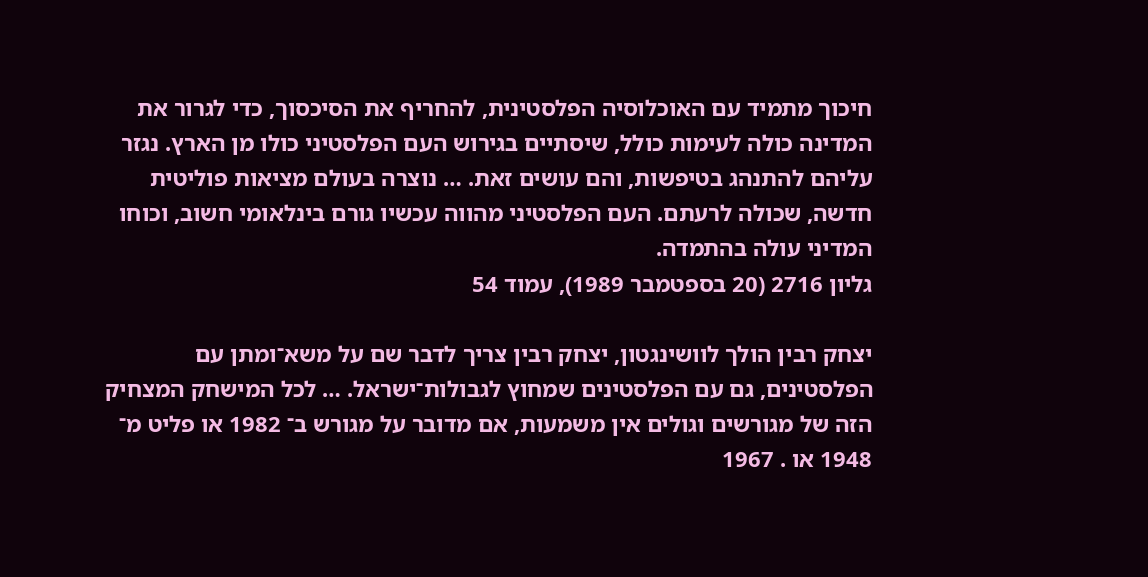חיכוך מתמיד עם האוכלוסיה הפלסטינית, להחריף את הסיכסוך, כדי לגרור את המדינה כולה לעימות כולל, שיסתיים בגירוש העם הפלסטיני כולו מן הארץ. נגזר עליהם להתנהג בטיפשות, והם עושים זאת. … נוצרה בעולם מציאות פוליטית חדשה, שכולה לרעתם. העם הפלסטיני מהווה עכשיו גורם בינלאומי חשוב, וכוחו המדיני עולה בהתמדה.
גליון 2716 (20 בספטמבר 1989), עמוד 54

יצחק רבין הולך לוושינגטון, יצחק רבין צריך לדבר שם על משא־ומתן עם הפלסטינים, גם עם הפלסטינים שמחוץ לגבולות־ישראל. … לכל המישחק המצחיק הזה של מגורשים וגולים אין משמעות, אם מדובר על מגורש ב־ 1982 או פליט מ־ 1948 או . 1967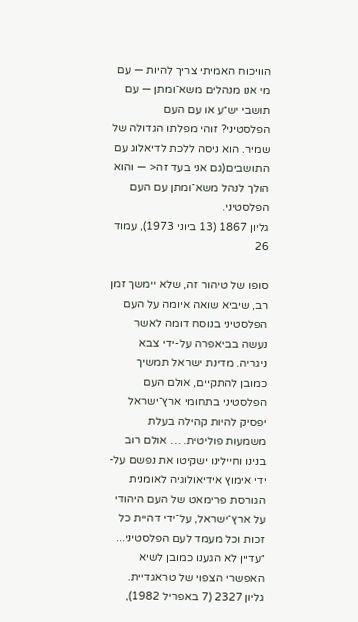הוויכוח האמיתי צריך להיות — עם מי אנו מנהלים משא־ומתן — עם תושבי יש״ע או עם העם הפלסטיני? זוהי מפלתו הגדולה של שמיר. הוא ניסה ללכת לדיאלוג עם התושבים(גם אני בעד זה< — והוא הולך לנהל משא־ומתן עם העם הפלסטיני.
גליון 1867 (13 ביוני 1973), עמוד 26

סופו של טיהור זה, שלא יימשך זמן רב, שיביא שואה איומה על העם הפלסטיני בנוסח דומה לאשר נעשה בביאפרה על-ידי צבא ניגריה. מדינת ישראל תמשיך כמובן להתקיים, אולם העם הפלסטיני בתחומי ארץ־ישראל יפסיק להיות קהילה בעלת משמעות פוליטית. … אולם רוב בנינו וחיילינו ישקיטו את נפשם על- ידי אימוץ אידיאולוגיה לאומנית הגורסת פרימאט של העם היהודי על ארץ־ישראל, על־ידי דהיית כל זכות וכל מעמד לעם הפלסטיני... ״עדיין לא הגענו כמובן לשיא האפשרי הצפוי של טראגדיית.
גליון 2327 (7 באפריל 1982),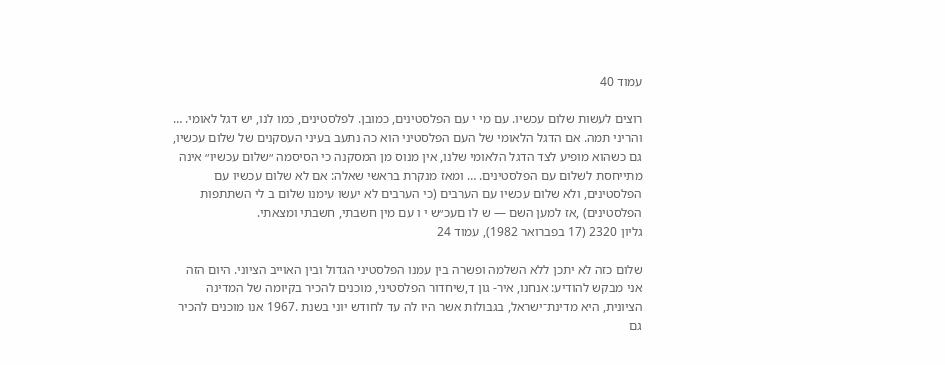עמוד 40

רוצים לעשות שלום עכשיו. עם מי י עם הפלסטינים, כמובן. לפלסטינים, כמו לנו, יש דגל לאומי. … והריני תמה. אם הדגל הלאומי של העם הפלסטיני הוא כה נתעב בעיני העסקנים של שלום עכשיו, גם כשהוא מופיע לצד הדגל הלאומי שלנו, אין מנוס מן המסקנה כי הסיסמה ״שלום עכשיו״ אינה מתייחסת לשלום עם הפלסטינים. … ומאז מנקרת בראשי שאלה: אם לא שלום עכשיו עם הפלסטינים, ולא שלום עכשיו עם הערבים (כי הערבים לא יעשו עימנו שלום ב לי השתתפות הפלסטינים) ,אז למען השם — ש לו םעכ״ש י ו עם מין חשבתי, חשבתי ומצאתי.
גליון 2320 (17 בפברואר 1982), עמוד 24

שלום כזה לא יתכן ללא השלמה ופשרה בין עמנו הפלסטיני הגדול ובין האוייב הציוני. היום הזה אני מבקש להודיע: אנחנו, איר- גון ד,שיחדור הפלסטיני, מוכנים להכיר בקיומה של המדינה הציונית, היא מדינת־ישראל, בגבולות אשר היו לה עד לחודש יוני בשנת .1967 אנו מוכנים להכיר גם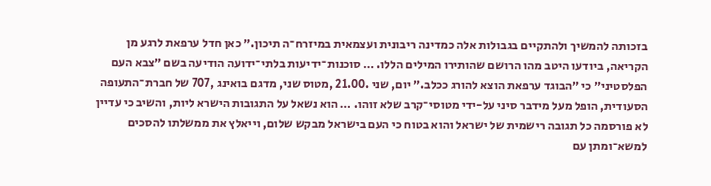בזכותה להמשיך ולהתקיים בגבולות אלה כמדינה ריבונית ועצמאית במיזרח־ה תיכון.״ כאן חדל ערפאת לרגע מן הקריאה, ביודעו היטב מהו הרושם שהותירו המילים הללו. … סוכנות־ידיעות בלתי־ידועה הודיעה בשם ״צבא העם הפלסטיני״ כי ״הבוגד ערפאת הוצא להורג ככלב.״ יום, שני .21.00 ,מטוס שני, מדגם בואינג ,707 של חברת־התעופה הסעודית, הופל מעל מידבר סיני על-ידי מטוסי־קרב שלא זוהו. … הוא נשאל על התגובות הישרא ליות, והשיב כי עדיין לא פורסמה כל תגובה רישמית של ישראל והוא בטוח כי העם בישראל מבקש שלום, וייאלץ את ממשלתו להסכים למשא־ומתן עם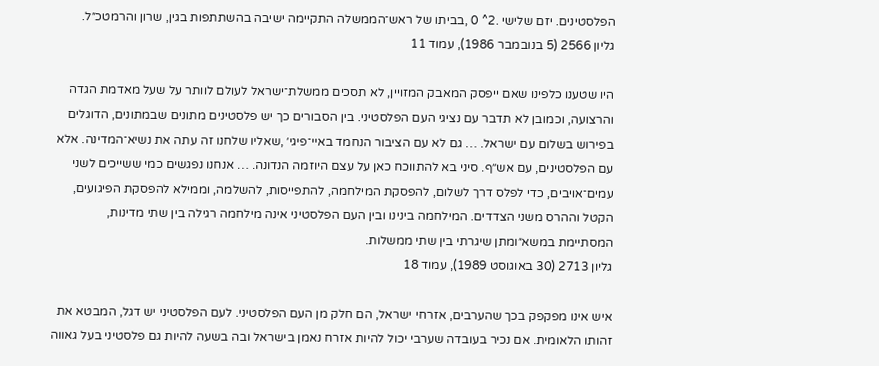הפלסטינים. יזם שלישי .2^ 0 ,בביתו של ראש־הממשלה התקיימה ישיבה בהשתתפות בגין, שרון והרמטכ״ל.
גליון 2566 (5 בנובמבר 1986), עמוד 11

היו שטענו כלפינו שאם ייפסק המאבק המזויין, לא תסכים ממשלת־ישראל לעולם לוותר על שעל מאדמת הגדה והרצועה, וכמובן לא תדבר עם נציגי העם הפלסטיני. בין הסבורים כך יש פלסטינים מתונים שבמתונים, הדוגלים בפירוש בשלום עם ישראל. … גם לא עם הציבור הנחמד באיי־פיגי׳ ,שאליו שלחנו זה עתה את נשיא־המדינה. אלא עם הפלסטינים, עם אש׳׳ף. סיני בא להתווכח כאן על עצם היוזמה הנדונה. … אנחנו נפגשים כמי ששייכים לשני עמים־אויבים, כדי לפלס דרך לשלום, להפסקת המילחמה, להתפייסות, להשלמה, וממילא להפסקת הפיגועים, הקטל וההרס משני הצדדים. המילחמה בינינו ובין העם הפלסטיני אינה מילחמה רגילה בין שתי מדינות, המסתיימת במשא״ומתן שיגרתי בין שתי ממשלות.
גליון 2713 (30 באוגוסט 1989), עמוד 18

איש אינו מפקפק בכך שהערבים, אזרחי ישראל, הם חלק מן העם הפלסטיני. לעם הפלסטיני יש דגל, המבטא את זהותו הלאומית. אם נכיר בעובדה שערבי יכול להיות אזרח נאמן בישראל ובה בשעה להיות גם פלסטיני בעל גאווה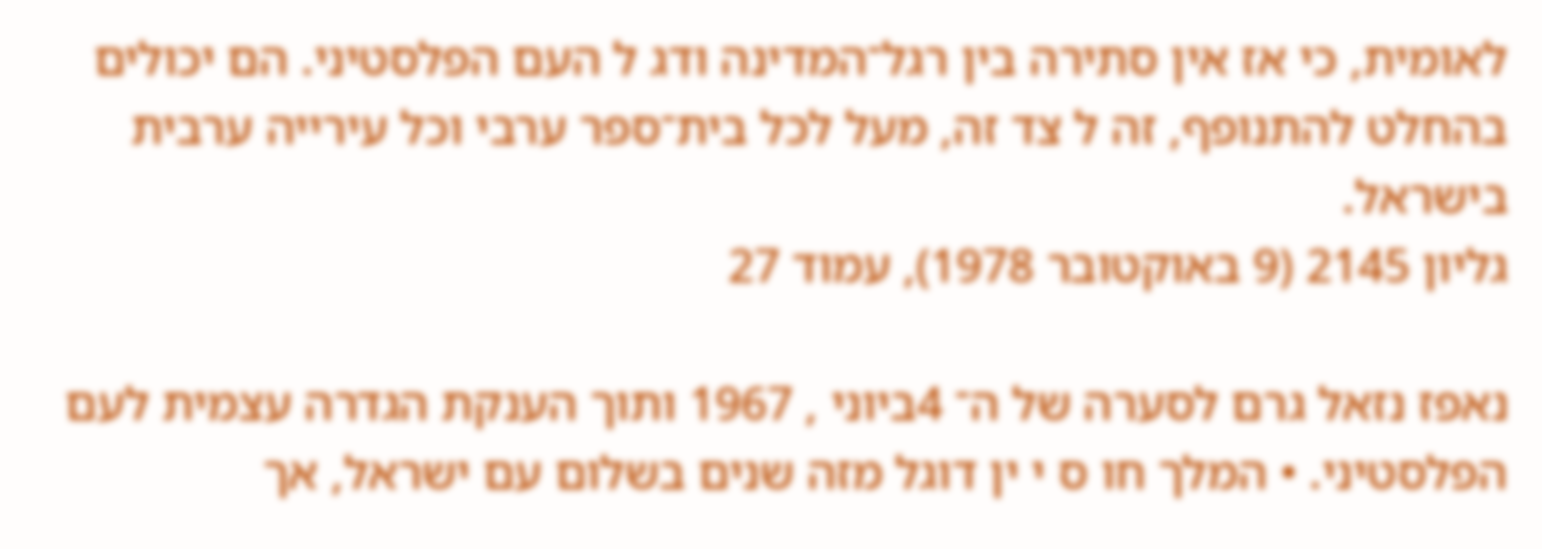לאומית, כי אז אין סתירה בין רגל־המדינה ודג ל העם הפלסטיני. הם יכולים בהחלט להתנופף, זה ל צד זה, מעל לכל בית־ספר ערבי וכל עירייה ערבית בישראל.
גליון 2145 (9 באוקטובר 1978), עמוד 27

נאפז נזאל גרם לסערה של ה־ 4ביוני , 1967 ותוך הענקת הגדרה עצמית לעם הפלסטיני. • המלך חו ס י ין דוגל מזה שנים בשלום עם ישראל, אך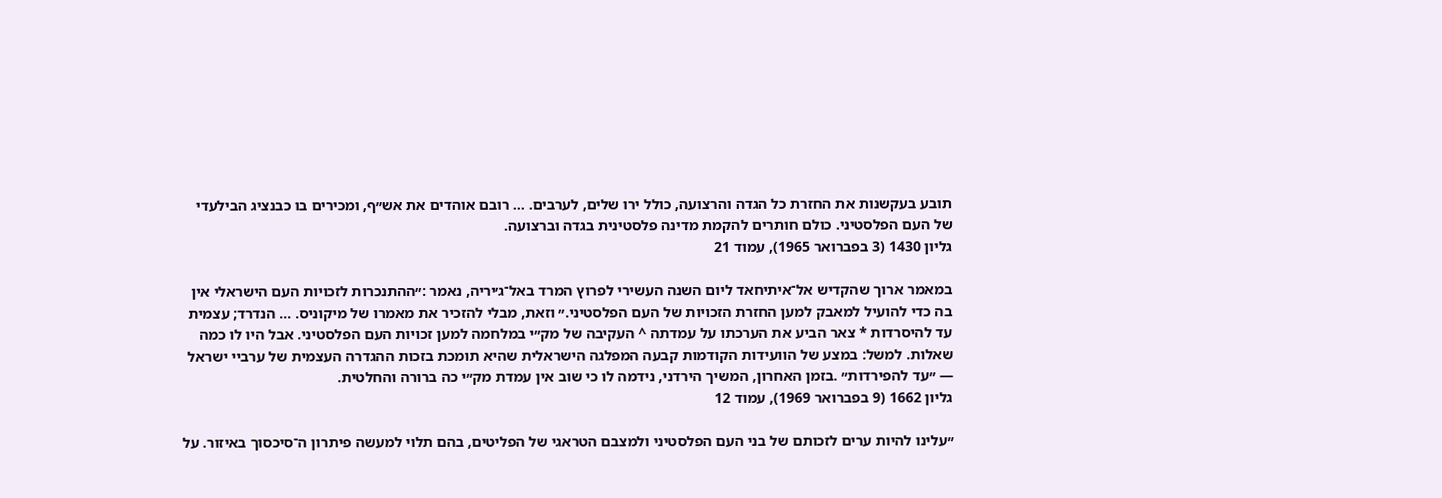תובע בעקשנות את החזרת כל הגדה והרצועה, כולל ירו שלים, לערבים. … רובם אוהדים את אש״ף, ומכירים בו כבנציג הבילעדי של העם הפלסטיני. כולם חותרים להקמת מדינה פלסטינית בגדה וברצועה.
גליון 1430 (3 בפברואר 1965), עמוד 21

במאמר ארוך שהקדיש אל־איתיחאד ליום השנה העשירי לפרוץ המרד באל־ג׳יריה, נאמר :״ההתנכרות לזכויות העם הישראלי אין בה כדי להועיל למאבק למען החזרת הזכויות של העם הפלסטיני.״ וזאת, מבלי להזכיר את מאמרו של מיקוניס. … הנדרד; עצמית עד להיסרדות * צאר הביע את הערכתו על עמדתה ^ העקיבה של מק״י במלחמה למען זכויות העם הפלסטיני. אבל היו לו כמה שאלות. למשל: במצע של הוועידות הקודמות קבעה המפלגה הישראלית שהיא תומכת בזכות ההגדרה העצמית של ערביי ישראל — ״עד להפירדות״ .בזמן האחרון, המשיך הירדני, נידמה לו כי שוב אין עמדת מק״י כה ברורה והחלטית.
גליון 1662 (9 בפברואר 1969), עמוד 12

״עלינו להיות ערים לזכותם של בני העם הפלסטיני ולמצבם הטראגי של הפליטים, בהם תלוי למעשה פיתרון ה־סיכסוך באיזור. על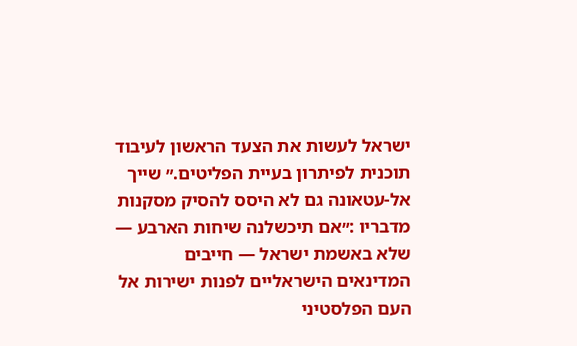ישראל לעשות את הצעד הראשון לעיבוד תוכנית לפיתרון בעיית הפליטים.״ שייך אל-עטאונה גם לא היסס להסיק מסקנות מדבריו :״אם תיכשלנה שיחות הארבע — שלא באשמת ישראל — חייבים המדינאים הישראליים לפנות ישירות אל העם הפלסטיני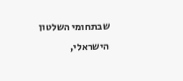שבתחומי השלטון הישראלי,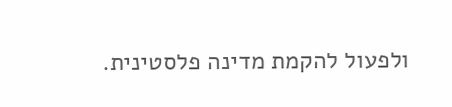ולפעול להקמת מדינה פלסטינית.